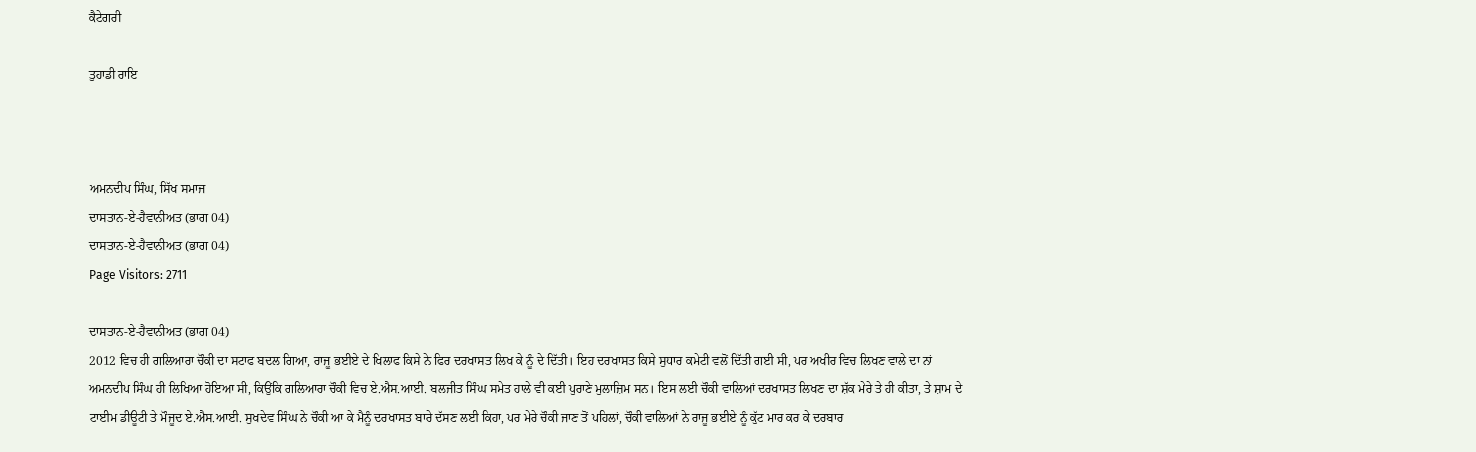ਕੈਟੇਗਰੀ

ਤੁਹਾਡੀ ਰਾਇ



ਅਮਨਦੀਪ ਸਿੰਘ, ਸਿੱਖ ਸਮਾਜ
ਦਾਸਤਾਨ-ਏ-ਹੈਵਾਨੀਅਤ (ਭਾਗ 04)
ਦਾਸਤਾਨ-ਏ-ਹੈਵਾਨੀਅਤ (ਭਾਗ 04)
Page Visitors: 2711

ਦਾਸਤਾਨ-ਏ-ਹੈਵਾਨੀਅਤ (ਭਾਗ 04)
2012 ਵਿਚ ਹੀ ਗਲਿਆਰਾ ਚੌਕੀ ਦਾ ਸਟਾਫ ਬਦਲ ਗਿਆ, ਰਾਜੂ ਭਈਏ ਦੇ ਖਿਲਾਫ ਕਿਸੇ ਨੇ ਫਿਰ ਦਰਖਾਸਤ ਲਿਖ ਕੇ ਨੂੰ ਦੇ ਦਿੱਤੀ। ਇਹ ਦਰਖਾਸਤ ਕਿਸੇ ਸੁਧਾਰ ਕਮੇਟੀ ਵਲੋਂ ਦਿੱਤੀ ਗਈ ਸੀ, ਪਰ ਅਖੀਰ ਵਿਚ ਲਿਖਣ ਵਾਲੇ ਦਾ ਨਾਂ ਅਮਨਦੀਪ ਸਿੰਘ ਹੀ ਲਿਖਿਆ ਹੋਇਆ ਸੀ, ਕਿਉਂਕਿ ਗਲਿਆਰਾ ਚੌਕੀ ਵਿਚ ਏ.ਐਸ.ਆਈ. ਬਲਜੀਤ ਸਿੰਘ ਸਮੇਤ ਹਾਲੇ ਵੀ ਕਈ ਪੁਰਾਣੇ ਮੁਲਾਜ਼ਿਮ ਸਨ। ਇਸ ਲਈ ਚੌਕੀ ਵਾਲਿਆਂ ਦਰਖਾਸਤ ਲਿਖਣ ਦਾ ਸ਼ੱਕ ਮੇਰੇ ਤੇ ਹੀ ਕੀਤਾ, ਤੇ ਸ਼ਾਮ ਦੇ ਟਾਈਮ ਡੀਊਟੀ ਤੇ ਮੌਜੂਦ ਏ.ਐਸ.ਆਈ. ਸੁਖਦੇਵ ਸਿੰਘ ਨੇ ਚੌਕੀ ਆ ਕੇ ਮੈਨੂੰ ਦਰਖਾਸਤ ਬਾਰੇ ਦੱਸਣ ਲਈ ਕਿਹਾ, ਪਰ ਮੇਰੇ ਚੌਕੀ ਜਾਣ ਤੋਂ ਪਹਿਲਾਂ, ਚੌਕੀ ਵਾਲਿਆਂ ਨੇ ਰਾਜੂ ਭਈਏ ਨੂੰ ਕੁੱਟ ਮਾਰ ਕਰ ਕੇ ਦਰਬਾਰ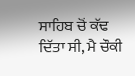ਸਾਹਿਬ ਚੋਂ ਕੱਢ ਦਿੱਤਾ ਸੀ, ਮੈ ਚੌਕੀ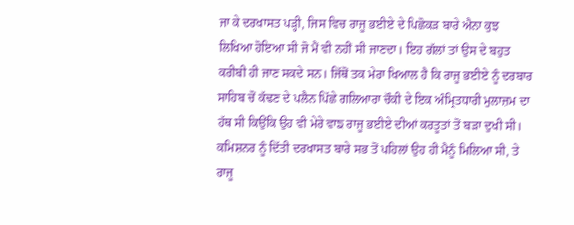ਜਾ ਕੇ ਦਰਖਾਸਤ ਪੜ੍ਹੀ, ਜਿਸ ਵਿਚ ਰਾਜੂ ਭਈਏ ਦੇ ਪਿਛੋਕੜ ਬਾਰੇ ਐਨਾ ਕੁਝ ਲਿਖਿਆ ਹੋਇਆ ਸੀ ਜੋ ਮੈਂ ਵੀ ਨਹੀਂ ਸੀ ਜਾਣਦਾ। ਇਹ ਗੱਲਾਂ ਤਾਂ ਉਸ ਦੇ ਬਹੁਤ ਕਰੀਬੀ ਹੀ ਜਾਣ ਸਕਦੇ ਸਨ। ਜਿੱਥੋਂ ਤਕ ਮੇਰਾ ਖਿਆਲ ਹੈ ਕਿ ਰਾਜੂ ਭਈਏ ਨੂੰ ਦਰਬਾਰ ਸਾਹਿਬ ਚੋਂ ਕੱਢਣ ਦੇ ਪਲੈਨ ਪਿੱਛੇ ਗਲਿਆਰਾ ਚੌਕੀ ਦੇ ਇਕ ਅੰਮ੍ਰਿਤਧਾਰੀ ਮੁਲਾਜ਼ਮ ਦਾ ਹੱਥ ਸੀ ਕਿਉਂਕਿ ਉਹ ਵੀ ਮੇਰੇ ਵਾਙ ਰਾਜੂ ਭਈਏ ਦੀਆਂ ਕਰਤੂਤਾਂ ਤੋਂ ਬੜਾ ਦੁਖੀ ਸੀ। ਕਮਿਸ਼ਨਰ ਨੂੰ ਦਿੱਤੀ ਦਰਖਾਸਤ ਬਾਰੇ ਸਭ ਤੋਂ ਪਹਿਲਾਂ ਉਹ ਹੀ ਮੈਨੂੰ ਮਿਲਿਆ ਸੀ, ਤੇ ਰਾਜੂ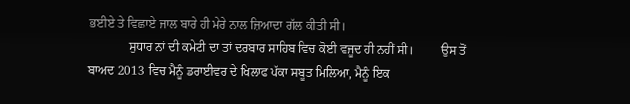ਭਈਏ ਤੇ ਵਿਛਾਏ ਜਾਲ ਬਾਰੇ ਹੀ ਮੇਰੇ ਨਾਲ ਜ਼ਿਆਦਾ ਗੱਲ ਕੀਤੀ ਸੀ।
             ਸੁਧਾਰ ਨਾਂ ਦੀ ਕਮੇਟੀ ਦਾ ਤਾਂ ਦਰਬਾਰ ਸਾਹਿਬ ਵਿਚ ਕੋਈ ਵਜੂਦ ਹੀ ਨਹੀਂ ਸੀ।         ਉਸ ਤੋਂ ਬਾਅਦ 2013 ਵਿਚ ਮੈਨੂੰ ਡਰਾਈਵਰ ਦੇ ਖਿਲਾਫ ਪੱਕਾ ਸਬੂਤ ਮਿਲਿਆ, ਮੈਨੂੰ ਇਕ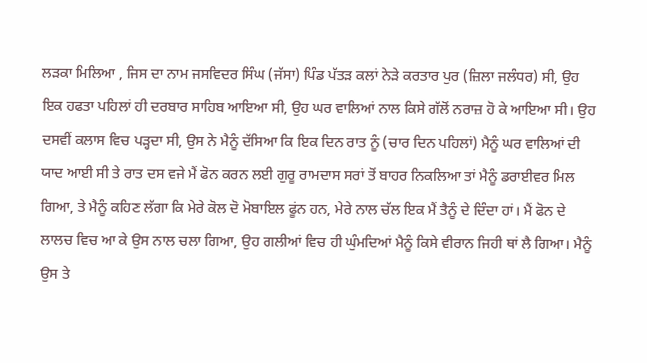ਲੜਕਾ ਮਿਲਿਆ , ਜਿਸ ਦਾ ਨਾਮ ਜਸਵਿਦਰ ਸਿੰਘ (ਜੱਸਾ) ਪਿੰਡ ਪੱਤੜ ਕਲਾਂ ਨੇੜੇ ਕਰਤਾਰ ਪੁਰ (ਜ਼ਿਲਾ ਜਲੰਧਰ) ਸੀ, ਉਹ ਇਕ ਹਫਤਾ ਪਹਿਲਾਂ ਹੀ ਦਰਬਾਰ ਸਾਹਿਬ ਆਇਆ ਸੀ, ਉਹ ਘਰ ਵਾਲਿਆਂ ਨਾਲ ਕਿਸੇ ਗੱਲੋਂ ਨਰਾਜ਼ ਹੋ ਕੇ ਆਇਆ ਸੀ। ਉਹ ਦਸਵੀਂ ਕਲਾਸ ਵਿਚ ਪੜ੍ਹਦਾ ਸੀ, ਉਸ ਨੇ ਮੈਨੂੰ ਦੱਸਿਆ ਕਿ ਇਕ ਦਿਨ ਰਾਤ ਨੂੰ (ਚਾਰ ਦਿਨ ਪਹਿਲਾਂ) ਮੈਨੂੰ ਘਰ ਵਾਲਿਆਂ ਦੀ ਯਾਦ ਆਈ ਸੀ ਤੇ ਰਾਤ ਦਸ ਵਜੇ ਮੈਂ ਫੋਨ ਕਰਨ ਲਈ ਗੁਰੂ ਰਾਮਦਾਸ ਸਰਾਂ ਤੋਂ ਬਾਹਰ ਨਿਕਲਿਆ ਤਾਂ ਮੈਨੂੰ ਡਰਾਈਵਰ ਮਿਲ ਗਿਆ, ਤੇ ਮੈਨੂੰ ਕਹਿਣ ਲੱਗਾ ਕਿ ਮੇਰੇ ਕੋਲ ਦੋ ਮੋਬਾਇਲ ਫੂਂਨ ਹਨ, ਮੇਰੇ ਨਾਲ ਚੱਲ ਇਕ ਮੈਂ ਤੈਨੂੰ ਦੇ ਦਿੰਦਾ ਹਾਂ। ਮੈਂ ਫੋਨ ਦੇ ਲਾਲਚ ਵਿਚ ਆ ਕੇ ਉਸ ਨਾਲ ਚਲਾ ਗਿਆ, ਉਹ ਗਲੀਆਂ ਵਿਚ ਹੀ ਘੁੰਮਦਿਆਂ ਮੈਨੂੰ ਕਿਸੇ ਵੀਰਾਨ ਜਿਹੀ ਥਾਂ ਲੈ ਗਿਆ। ਮੈਨੂੰ ਉਸ ਤੇ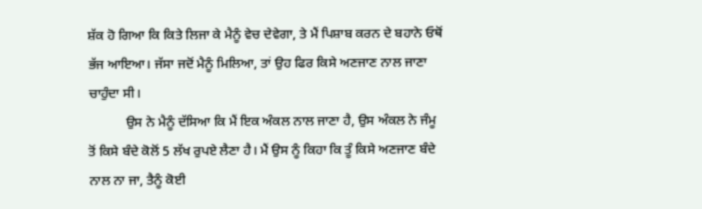ਸ਼ੱਕ ਹੋ ਗਿਆ ਕਿ ਕਿਤੇ ਲਿਜਾ ਕੇ ਮੈਨੂੰ ਵੇਚ ਦੇਵੇਗਾ, ਤੇ ਮੈਂ ਪਿਸ਼ਾਬ ਕਰਨ ਦੇ ਬਹਾਨੇ ਓਥੋਂ ਭੱਜ ਆਇਆ। ਜੱਸਾ ਜਦੋਂ ਮੈਨੂੰ ਮਿਲਿਆ, ਤਾਂ ਉਹ ਫਿਰ ਕਿਸੇ ਅਣਜਾਣ ਨਾਲ ਜਾਣਾ ਚਾਹੁੰਦਾ ਸੀ।
           ਉਸ ਨੇ ਮੈਨੂੰ ਦੱਸਿਆ ਕਿ ਮੈਂ ਇਕ ਅੰਕਲ ਨਾਲ ਜਾਣਾ ਹੈ, ਉਸ ਅੰਕਲ ਨੇ ਜੰਮੂ ਤੋਂ ਕਿਸੇ ਬੰਦੇ ਕੋਲੋਂ 5 ਲੱਖ ਰੁਪਏ ਲੈਣਾ ਹੈ। ਮੈਂ ਉਸ ਨੂੰ ਕਿਹਾ ਕਿ ਤੂੰ ਕਿਸੇ ਅਣਜਾਣ ਬੰਦੇ ਨਾਲ ਨਾ ਜਾ, ਤੈਨੂੰ ਕੋਈ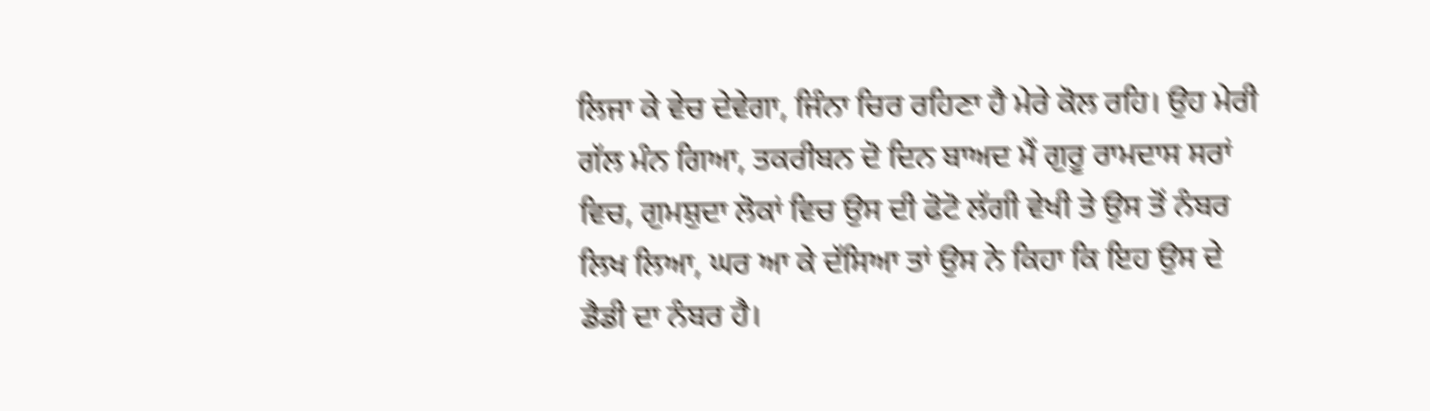ਲਿਜਾ ਕੇ ਵੇਚ ਦੇਵੇਗਾ, ਜਿੰਨਾ ਚਿਰ ਰਹਿਣਾ ਹੈ ਮੇਰੇ ਕੋਲ ਰਹਿ। ਉਹ ਮੇਰੀ ਗੱਲ ਮੰਨ ਗਿਆ, ਤਕਰੀਬਨ ਦੋ ਦਿਨ ਬਾਅਦ ਮੈਂ ਗੁਰੂ ਰਾਮਦਾਸ ਸਰਾਂ ਵਿਚ, ਗੁਮਸ਼ੁਦਾ ਲੋਕਾਂ ਵਿਚ ਉਸ ਦੀ ਫੋਟੋ ਲੱਗੀ ਵੇਖੀ ਤੇ ਉਸ ਤੋਂ ਨੰਬਰ ਲਿਖ ਲਿਆ, ਘਰ ਆ ਕੇ ਦੱਸਿਆ ਤਾਂ ਉਸ ਨੇ ਕਿਹਾ ਕਿ ਇਹ ਉਸ ਦੇ ਡੈਡੀ ਦਾ ਨੰਬਰ ਹੈ।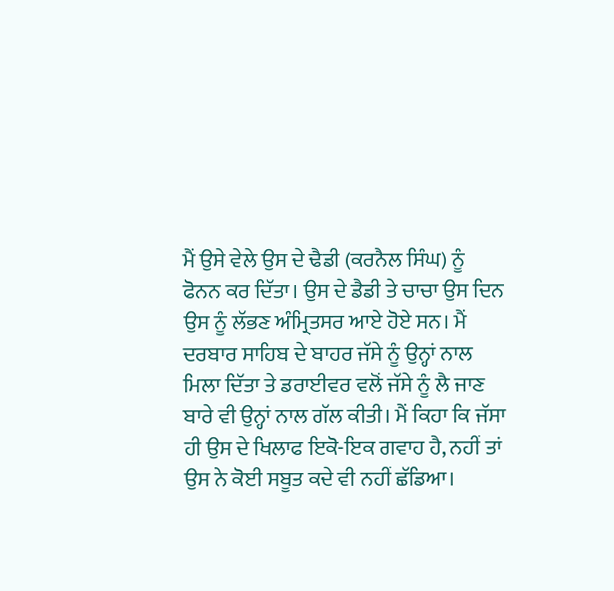ਮੈਂ ਉਸੇ ਵੇਲੇ ਉਸ ਦੇ ਢੈਡੀ (ਕਰਨੈਲ ਸਿੰਘ) ਨੂੰ ਫੋਨਨ ਕਰ ਦਿੱਤਾ। ਉਸ ਦੇ ਡੈਡੀ ਤੇ ਚਾਚਾ ਉਸ ਦਿਨ ਉਸ ਨੂੰ ਲੱਭਣ ਅੰਮ੍ਰਿਤਸਰ ਆਏ ਹੋਏ ਸਨ। ਮੈਂ ਦਰਬਾਰ ਸਾਹਿਬ ਦੇ ਬਾਹਰ ਜੱਸੇ ਨੂੰ ਉਨ੍ਹਾਂ ਨਾਲ ਮਿਲਾ ਦਿੱਤਾ ਤੇ ਡਰਾਈਵਰ ਵਲੋਂ ਜੱਸੇ ਨੂੰ ਲੈ ਜਾਣ ਬਾਰੇ ਵੀ ਉਨ੍ਹਾਂ ਨਾਲ ਗੱਲ ਕੀਤੀ। ਮੈਂ ਕਿਹਾ ਕਿ ਜੱਸਾ ਹੀ ਉਸ ਦੇ ਖਿਲਾਫ ਇਕੋ-ਇਕ ਗਵਾਹ ਹੈ, ਨਹੀਂ ਤਾਂ ਉਸ ਨੇ ਕੋਈ ਸਬੂਤ ਕਦੇ ਵੀ ਨਹੀਂ ਛੱਡਿਆ।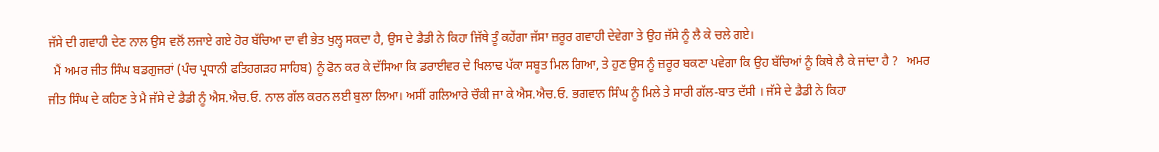ਜੱਸੇ ਦੀ ਗਵਾਹੀ ਦੇਣ ਨਾਲ ਉਸ ਵਲੋਂ ਲਜਾਏ ਗਏ ਹੋਰ ਬੱਚਿਆ ਦਾ ਵੀ ਭੇਤ ਖੁਲ੍ਹ ਸਕਦਾ ਹੈ, ਉਸ ਦੇ ਡੈਡੀ ਨੇ ਕਿਹਾ ਜਿੱਥੇ ਤੂੰ ਕਹੇਂਗਾ ਜੱਸਾ ਜ਼ਰੂਰ ਗਵਾਹੀ ਦੇਵੇਗਾ ਤੇ ਉਹ ਜੱਸੇ ਨੂੰ ਲੈ ਕੇ ਚਲੇ ਗਏ।
  ਮੈਂ ਅਮਰ ਜੀਤ ਸਿੰਘ ਬਡਗੁਜਰਾਂ (ਪੰਚ ਪ੍ਰਧਾਨੀ ਫਤਿਹਗੜਹ ਸਾਹਿਬ) ਨੂੰ ਫੋਨ ਕਰ ਕੇ ਦੱਸਿਆ ਕਿ ਡਰਾਈਵਰ ਦੇ ਖਿਲਾਢ ਪੱਕਾ ਸਬੂਤ ਮਿਲ ਗਿਆ, ਤੇ ਹੁਣ ਉਸ ਨੂੰ ਜ਼ਰੂਰ ਬਕਣਾ ਪਵੇਗਾ ਕਿ ਉਹ ਬੱਚਿਆਂ ਨੂੰ ਕਿਥੇ ਲੈ ਕੇ ਜਾਂਦਾ ਹੈ ?   ਅਮਰ ਜੀਤ ਸਿੰਘ ਦੇ ਕਹਿਣ ਤੇ ਮੈ ਜੱਸੇ ਦੇ ਡੈਡੀ ਨੂੰ ਐਸ.ਐਚ.ਓ. ਨਾਲ ਗੱਲ ਕਰਨ ਲਈ ਬੁਲਾ ਲਿਆ। ਅਸੀਂ ਗਲਿਆਰੇ ਚੌਕੀ ਜਾ ਕੇ ਐਸ.ਐਚ.ਓ. ਭਗਵਾਨ ਸਿੰਘ ਨੂੰ ਮਿਲੇ ਤੇ ਸਾਰੀ ਗੱਲ-ਬਾਤ ਦੱਸੀ । ਜੱਸੇ ਦੇ ਡੈਡੀ ਨੇ ਕਿਹਾ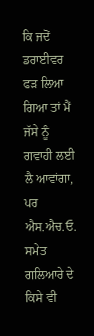ਕਿ ਜਦੋਂ ਡਰਾਈਵਰ ਫੜ ਲਿਆ ਗਿਆ ਤਾਂ ਮੈਂ ਜੱਸੇ ਨੂੰ ਗਵਾਹੀ ਲਈ ਲੈ ਆਵਾਂਗਾ, ਪਰ ਐਸ.ਐਚ.ਓ. ਸਮੇਤ ਗਲਿਆਰੇ ਦੇ ਕਿਸੇ ਵੀ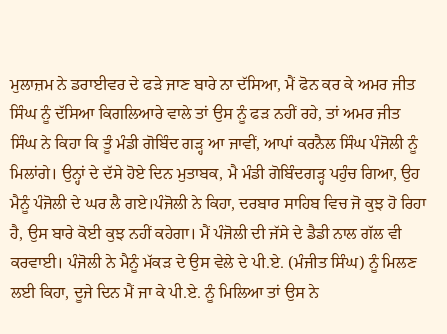ਮੁਲਾਜ਼ਮ ਨੇ ਡਰਾਈਵਰ ਦੇ ਫੜੇ ਜਾਣ ਬਾਰੇ ਨਾ ਦੱਸਿਆ, ਮੈਂ ਫੋਨ ਕਰ ਕੇ ਅਮਰ ਜੀਤ ਸਿੰਘ ਨੂੰ ਦੱਸਿਆ ਕਿਗਲਿਆਰੇ ਵਾਲੇ ਤਾਂ ਉਸ ਨੂੰ ਫੜ ਨਹੀਂ ਰਹੇ, ਤਾਂ ਅਮਰ ਜੀਤ ਸਿੰਘ ਨੇ ਕਿਹਾ ਕਿ ਤੂੰ ਮੰਡੀ ਗੋਬਿੰਦ ਗੜ੍ਹ ਆ ਜਾਵੀਂ, ਆਪਾਂ ਕਰਨੈਲ ਸਿੰਘ ਪੰਜੋਲੀ ਨੂੰ ਮਿਲਾਂਗੇ। ਉਨ੍ਹਾਂ ਦੇ ਦੱਸੇ ਹੋਏ ਦਿਨ ਮੁਤਾਬਕ, ਮੈ ਮੰਡੀ ਗੋਬਿੰਦਗੜ੍ਹ ਪਹੁੰਚ ਗਿਆ, ਉਹ ਮੈਨੂੰ ਪੰਜੋਲੀ ਦੇ ਘਰ ਲੈ ਗਏ।ਪੰਜੋਲੀ ਨੇ ਕਿਹਾ, ਦਰਬਾਰ ਸਾਹਿਬ ਵਿਚ ਜੋ ਕੁਝ ਹੋ ਰਿਹਾ ਹੈ, ਉਸ ਬਾਰੇ ਕੋਈ ਕੁਝ ਨਹੀਂ ਕਹੇਗਾ। ਮੈਂ ਪੰਜੋਲੀ ਦੀ ਜੱਸੇ ਦੇ ਡੈਡੀ ਨਾਲ ਗੱਲ ਵੀ ਕਰਵਾਈ। ਪੰਜੋਲੀ ਨੇ ਮੈਨੂੰ ਮੱਕੜ ਦੇ ਉਸ ਵੇਲੇ ਦੇ ਪੀ.ਏ. (ਮੰਜੀਤ ਸਿੰਘ) ਨੂੰ ਮਿਲਣ ਲਈ ਕਿਹਾ, ਦੂਜੇ ਦਿਨ ਮੈਂ ਜਾ ਕੇ ਪੀ.ਏ. ਨੂੰ ਮਿਲਿਆ ਤਾਂ ਉਸ ਨੇ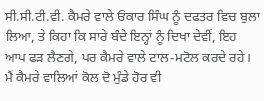ਸੀ.ਸੀ.ਟੀ.ਵੀ. ਕੈਮਰੇ ਵਾਲੇ ਓਂਕਾਰ ਸਿੰਘ ਨੂੰ ਦਫਤਰ ਵਿਚ ਬੁਲਾ ਲਿਆ, ਤੇ ਕਿਹਾ ਕਿ ਸਾਰੇ ਬੰਦੇ ਇਨ੍ਹਾਂ ਨੂੰ ਦਿਖਾ ਦੇਵੀਂ, ਇਹ ਆਪ ਫੜ ਲੈਣਗੇ, ਪਰ ਕੈਮਰੇ ਵਾਲੇ ਟਾਲ-ਮਟੋਲ ਕਰਦੇ ਰਹੇ। ਮੈਂ ਕੈਮਰੇ ਵਾਲਿਆਂ ਕੋਲ ਦੋ ਮੁੰਡੇ ਹੋਰ ਵੀ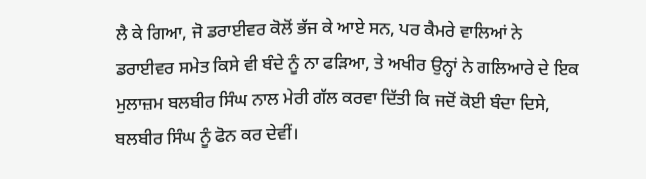ਲੈ ਕੇ ਗਿਆ, ਜੋ ਡਰਾਈਵਰ ਕੋਲੋਂ ਭੱਜ ਕੇ ਆਏ ਸਨ, ਪਰ ਕੈਮਰੇ ਵਾਲਿਆਂ ਨੇ ਡਰਾਈਵਰ ਸਮੇਤ ਕਿਸੇ ਵੀ ਬੰਦੇ ਨੂੰ ਨਾ ਫੜਿਆ, ਤੇ ਅਖੀਰ ਉਨ੍ਹਾਂ ਨੇ ਗਲਿਆਰੇ ਦੇ ਇਕ ਮੁਲਾਜ਼ਮ ਬਲਬੀਰ ਸਿੰਘ ਨਾਲ ਮੇਰੀ ਗੱਲ ਕਰਵਾ ਦਿੱਤੀ ਕਿ ਜਦੋਂ ਕੋਈ ਬੰਦਾ ਦਿਸੇ, ਬਲਬੀਰ ਸਿੰਘ ਨੂੰ ਫੋਨ ਕਰ ਦੇਵੀਂ।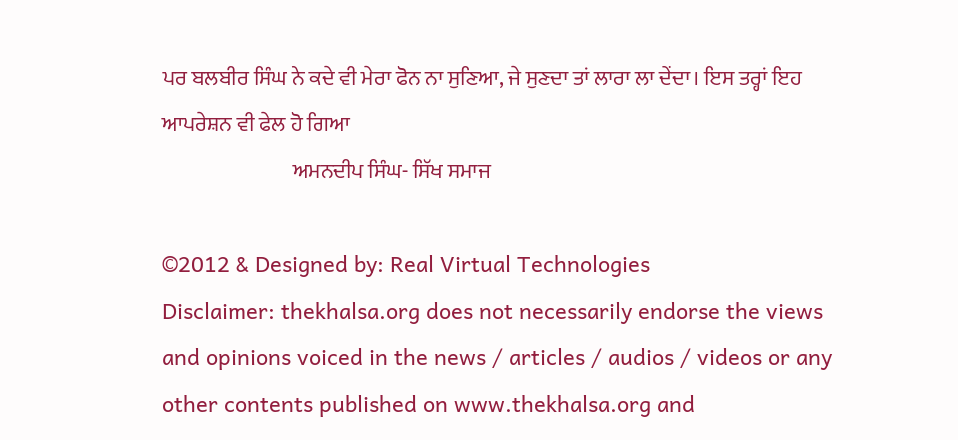ਪਰ ਬਲਬੀਰ ਸਿੰਘ ਨੇ ਕਦੇ ਵੀ ਮੇਰਾ ਫੋਨ ਨਾ ਸੁਣਿਆ, ਜੇ ਸੁਣਦਾ ਤਾਂ ਲਾਰਾ ਲਾ ਦੇਂਦਾ। ਇਸ ਤਰ੍ਹਾਂ ਇਹ ਆਪਰੇਸ਼ਨ ਵੀ ਫੇਲ ਹੋ ਗਿਆ
                               ਅਮਨਦੀਪ ਸਿੰਘ- ਸਿੱਖ ਸਮਾਜ

©2012 & Designed by: Real Virtual Technologies
Disclaimer: thekhalsa.org does not necessarily endorse the views and opinions voiced in the news / articles / audios / videos or any other contents published on www.thekhalsa.org and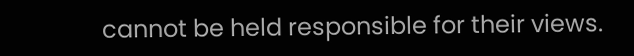cannot be held responsible for their views.